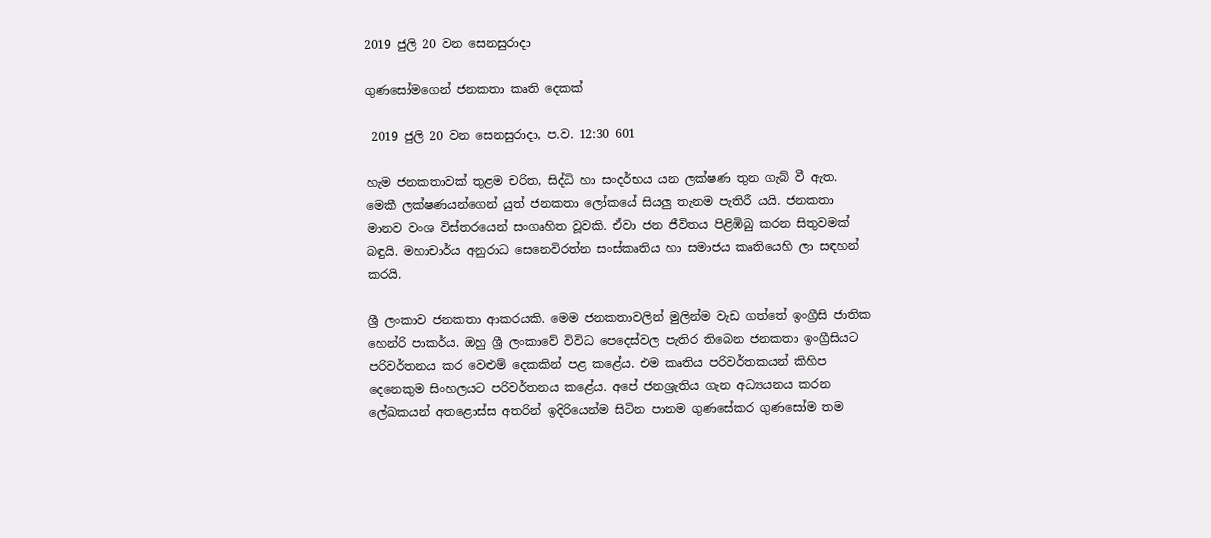2019 ජුලි 20 වන සෙනසුරාදා

ගුණසෝමගෙන් ජනකතා කෘති දෙකක්

 2019 ජුලි 20 වන සෙනසුරාදා, ප.ව. 12:30 601

හැම ජනකතාවක් තුළම චරිත, සිද්ධි හා සංදර්භය යන ලක්ෂණ තුන ගැබ් වී ඇත. මෙකී ලක්ෂණයන්ගෙන් යුත් ජනකතා ලෝකයේ සියලු තැනම පැතිරී යයි. ජනකතා මානව වංශ විස්තරයෙන් සංගෘහිත වූවකි. ඒවා ජන ජීවිතය පිළිඹිබු කරන සිතුවමක් බඳුයි. මහාචාර්ය අනුරාධ සෙනෙවිරත්න සංස්කෘතිය හා සමාජය කෘතියෙහි ලා සඳහන් කරයි.

ශ්‍රී ලංකාව ජනකතා ආකරයකි. මෙම ජනකතාවලින් මුලින්ම වැඩ ගත්තේ ඉංග්‍රීසි ජාතික හෙන්රි පාකර්ය. ඔහු ශ්‍රී ලංකාවේ විවිධ පෙදෙස්වල පැතිර තිබෙන ජනකතා ඉංග්‍රීසියට පරිවර්තනය කර වෙළුම් දෙකකින් පළ කළේය. එම කෘතිය පරිවර්තකයන් කිහිප දෙනෙකුම සිංහලයට පරිවර්තනය කළේය. අපේ ජනශ්‍රැතිය ගැන අධ්‍යයනය කරන ලේඛකයන් අතළොස්ස අතරින් ඉදිරියෙන්ම සිටින පානම ගුණසේකර ගුණසෝම තම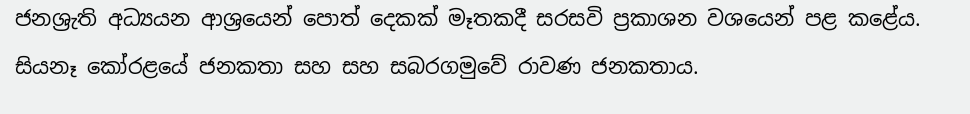ජනශ්‍රැති අධ්‍යයන ආශ්‍රයෙන් පොත් දෙකක් මෑතකදී සරසවි ප්‍රකාශන වශයෙන් පළ කළේය. සියනෑ කෝරළයේ ජනකතා සහ සහ සබරගමුවේ රාවණ ජනකතාය.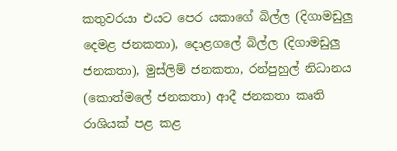කතුවරයා එයට පෙර යකාගේ බිල්ල (දිගාමඩුලු දෙමළ ජනකතා), දොළගලේ බිල්ල (දිගාමඩුලු ජනකතා), මුස්ලිම් ජනකතා, රන්පුහුල් නිධානය (කොත්මලේ ජනකතා) ආදී ජනකතා කෘති රාශියක් පළ කළ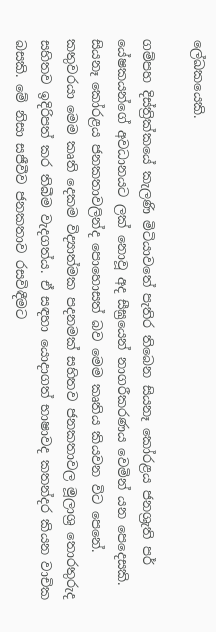ලේඛකයෙකි.

ගම්පහ දිස්ත්‍රික්කයේ කැලණි මිටියාවතේ පැතිර තිබෙන සියනෑ කෝරළය ජනශ්‍රැති පර් යේෂකයන්ගේ අවධානයට ලක් නොවූ අද සීඝ්‍රයෙන් නාගරීකරණය වෙමින් යන පෙදෙසකි. සියනෑ කෝරළය ජනකතාවලින්ද පොහොසත් බව මෙම කෘතිය කියවන විට පෙනේ. කතුවරයා මෙම කෘති දෙකම විද්‍යාත්මක පදනමක් සහිතව ජනකතාවල මූලාශ්‍ර තොරතුරුද සහිතව ඉදිරිපත් කර තිබීම වැදගත්ය. ඒ සඳහා යොදාගත් භාෂාවද කතන්දර කියන වාචික බසකි. මේ නිසා සජීවීව ජනකතාව රසවිඳීමට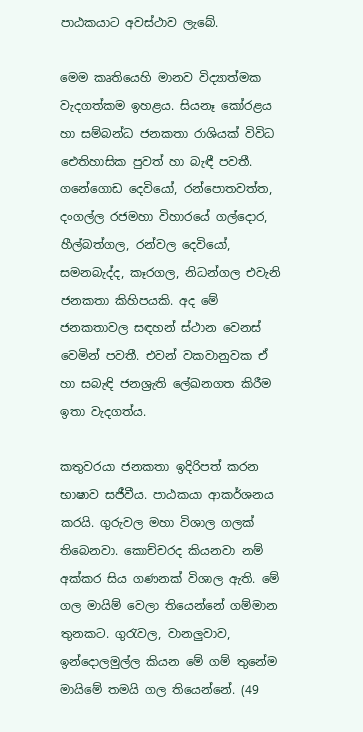පාඨකයාට අවස්ථාව ලැබේ.

මෙම කෘතියෙහි මානව විද්‍යාත්මක වැදගත්කම ඉහළය. සියනෑ කෝරළය හා සම්බන්ධ ජනකතා රාශියක් විවිධ ඓතිහාසික පුවත් හා බැඳී පවතී. ගනේගොඩ දෙවියෝ, රන්පොතවත්ත, දංගල්ල රජමහා විහාරයේ ගල්දොර, හීල්බත්ගල, රන්වල දෙවියෝ, සමනබැද්ද, කෑරගල, නිධන්ගල එවැනි ජනකතා කිහිපයකි. අද මේ ජනකතාවල සඳහන් ස්ථාන වෙනස් වෙමින් පවතී. එවන් වකවානුවක ඒ හා සබැඳි ජනශ්‍රැති ලේඛනගත කිරීම ඉතා වැදගත්ය.

කතුවරයා ජනකතා ඉදිරිපත් කරන භාෂාව සජීවීය. පාඨකයා ආකර්ශනය කරයි. ගුරුවල මහා විශාල ගලක් තිබෙනවා. කොච්චරද කියනවා නම් අක්කර සිය ගණනක් විශාල ඇති. මේ ගල මායිම් වෙලා තියෙන්නේ ගම්මාන තුනකට. ගුරැවල, වානලුවාව, ඉන්දොලමුල්ල කියන මේ ගම් තුනේම මායිමේ තමයි ගල තියෙන්නේ. (49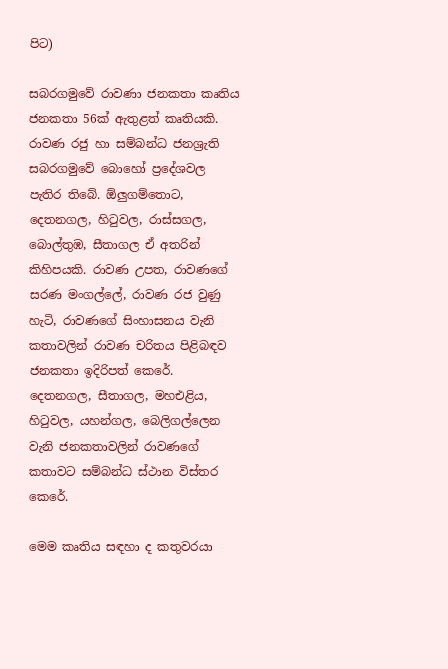පිට)

සබරගමුවේ රාවණා ජනකතා කෘතිය ජනකතා 56ක් ඇතුළත් කෘතියකි. රාවණ රජු හා සම්බන්ධ ජනශ්‍රැති සබරගමුවේ බොහෝ ප්‍රදේශවල පැතිර තිබේ. ඕලුගම්තොට, දෙතනගල, හිටුවල, රාස්සගල, බොල්තුඹ, සීතාගල ඒ අතරින් කිහිපයකි. රාවණ උපත, රාවණගේ සරණ මංගල්ලේ, රාවණ රජ වුණු හැටි, රාවණගේ සිංහාසනය වැනි කතාවලින් රාවණ චරිතය පිළිබඳව ජනකතා ඉදිරිපත් කෙරේ. දෙතනගල, සීතාගල, මහඑළිය, හිටුවල, යහන්ගල, බෙලිගල්ලෙන වැනි ජනකතාවලින් රාවණගේ කතාවට සම්බන්ධ ස්ථාන විස්තර කෙරේ.

මෙම කෘතිය සඳහා ද කතුවරයා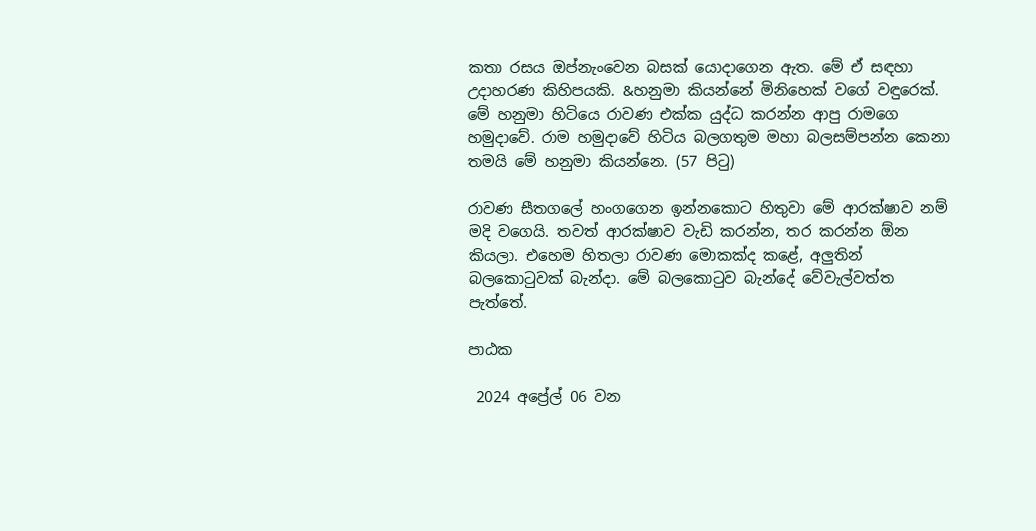කතා රසය ඔප්නැංවෙන බසක් යොදාගෙන ඇත. මේ ඒ සඳහා උදාහරණ කිහිපයකි. &හනුමා කියන්නේ මිනිහෙක් වගේ වඳුරෙක්. මේ හනුමා හිටියෙ රාවණ එක්ක යුද්ධ කරන්න ආපු රාමගෙ හමුදාවේ. රාම හමුදාවේ හිටිය බලගතුම මහා බලසම්පන්න කෙනා තමයි මේ හනුමා කියන්නෙ. (57 පිටු)

රාවණ සීතගලේ හංගගෙන ඉන්නකොට හිතුවා මේ ආරක්ෂාව නම් මදි වගෙයි. තවත් ආරක්ෂාව වැඩි කරන්න, තර කරන්න ඕන කියලා. එහෙම හිතලා රාවණ මොකක්ද කළේ, අලුතින් බලකොටුවක් බැන්දා. මේ බලකොටුව බැන්දේ වේවැල්වත්ත පැත්තේ.

පාඨක

 2024 අප්‍රේල් 06 වන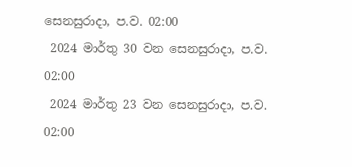සෙනසුරාදා, ප.ව. 02:00
 2024 මාර්තු 30 වන සෙනසුරාදා, ප.ව. 02:00
 2024 මාර්තු 23 වන සෙනසුරාදා, ප.ව. 02:00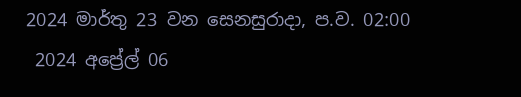2024 මාර්තු 23 වන සෙනසුරාදා, ප.ව. 02:00
 2024 අප්‍රේල් 06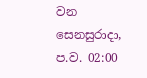වන සෙනසුරාදා, ප.ව. 02:00